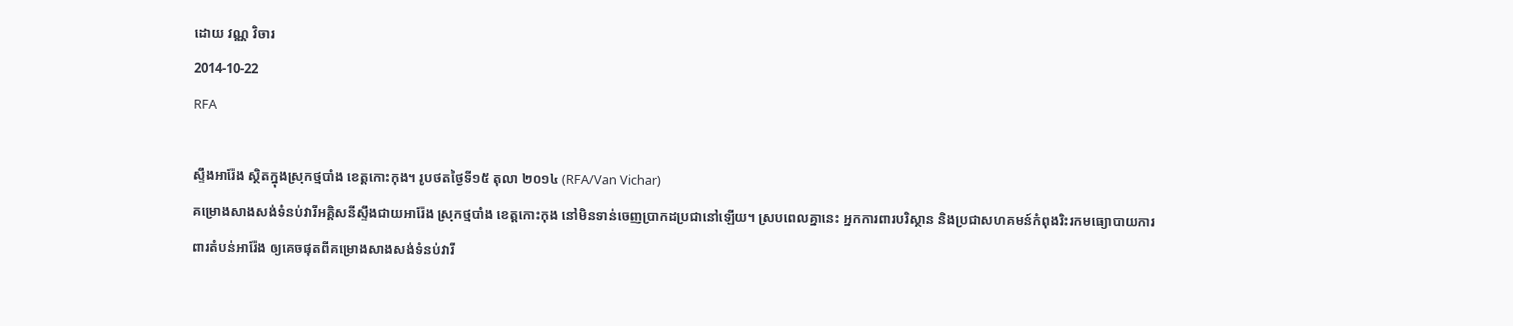ដោយ វណ្ណ វិចារ
2014-10-22
RFA

ស្ទឹងអារ៉ែង ស្ថិតក្នុងស្រុកថ្មបាំង ខេត្តកោះកុង។ រូបថតថ្ងៃទី១៥ តុលា ២០១៤ (RFA/Van Vichar)
គម្រោងសាងសង់ទំនប់វារីអគ្គិសនីស្ទឹងជាយអារ៉ែង ស្រុកថ្មបាំង ខេត្តកោះកុង នៅមិនទាន់ចេញប្រាកដប្រជានៅឡើយ។ ស្របពេលគ្នានេះ អ្នកការពារបរិស្ថាន និងប្រជាសហគមន៍កំពុងរិះរកមធ្យោបាយការពារតំបន់អារ៉ែង ឲ្យគេចផុតពីគម្រោងសាងសង់ទំនប់វារី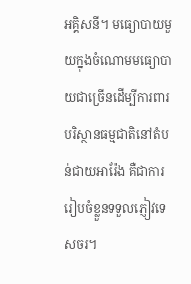អគ្គិសនី។ មធ្យោបាយមួយក្នុងចំណោមមធ្យោបាយជាច្រើនដើម្បីការពារបរិស្ថានធម្មជាតិនៅតំបន់ជាយអារ៉ែង គឺជាការរៀបចំខ្លួនទទួលភ្ញៀវទេសចរ។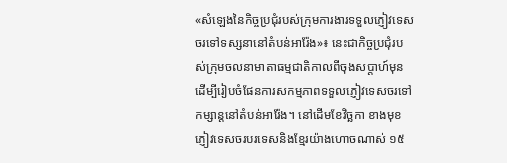«សំឡេងនៃកិច្ចប្រជុំរបស់ក្រុមការងារទទួលភ្ញៀវទេសចរទៅទស្សនានៅតំបន់អារ៉ែង»៖ នេះជាកិច្ចប្រជុំរបស់ក្រុមចលនាមាតាធម្មជាតិកាលពីចុងសប្តាហ៍មុន ដើម្បីរៀបចំផែនការសកម្មភាពទទួលភ្ញៀវទេសចរទៅកម្សាន្តនៅតំបន់អារ៉ែង។ នៅដើមខែវិច្ឆកា ខាងមុខ ភ្ញៀវទេសចរបរទេសនិងខ្មែរយ៉ាងហោចណាស់ ១៥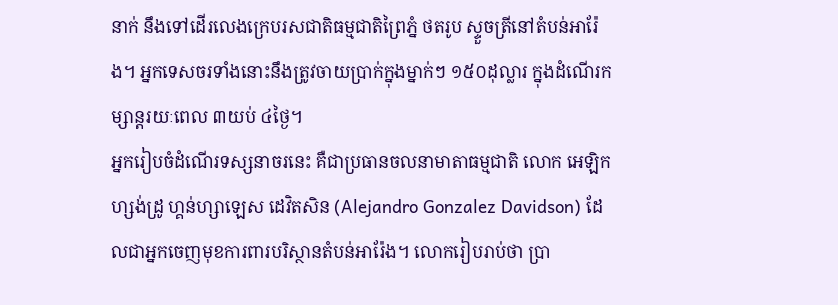នាក់ នឹងទៅដើរលេងក្រេបរសជាតិធម្មជាតិព្រៃភ្នំ ថតរូប ស្ទួចត្រីនៅតំបន់អារ៉ែង។ អ្នកទេសចរទាំងនោះនឹងត្រូវចាយប្រាក់ក្នុងម្នាក់ៗ ១៥០ដុល្លារ ក្នុងដំណើរកម្សាន្តរយៈពេល ៣យប់ ៤ថ្ងៃ។
អ្នករៀបចំដំណើរទស្សនាចរនេះ គឺជាប្រធានចលនាមាតាធម្មជាតិ លោក អេឡិកហ្សង់ដ្រូ ហ្គន់ហ្សាឡេស ដេវិតសិន (Alejandro Gonzalez Davidson) ដែលជាអ្នកចេញមុខការពារបរិស្ថានតំបន់អារ៉ែង។ លោករៀបរាប់ថា ប្រា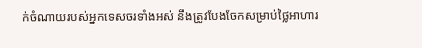ក់ចំណាយរបស់អ្នកទេសចរទាំងអស់ នឹងត្រូវបែងចែកសម្រាប់ថ្លៃអាហារ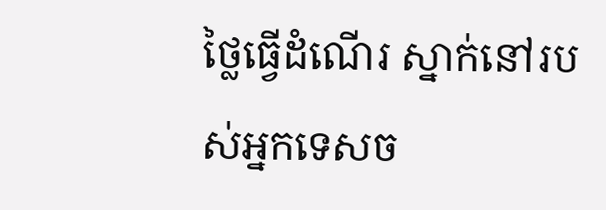ថ្លៃធ្វើដំណើរ ស្នាក់នៅរបស់អ្នកទេសច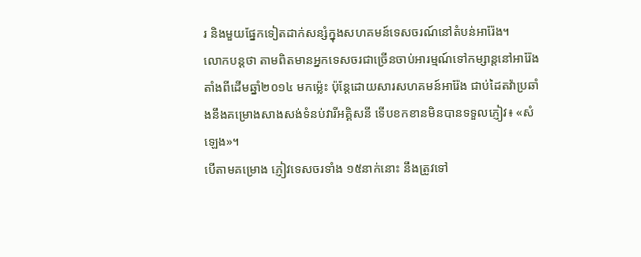រ និងមួយផ្នែកទៀតដាក់សន្សំក្នុងសហគមន៍ទេសចរណ៍នៅតំបន់អារ៉ែង។
លោកបន្តថា តាមពិតមានអ្នកទេសចរជាច្រើនចាប់អារម្មណ៍ទៅកម្សាន្តនៅអារ៉ែង តាំងពីដើមឆ្នាំ២០១៤ មកម្ល៉េះ ប៉ុន្តែដោយសារសហគមន៍អារ៉ែង ជាប់ដៃតវ៉ាប្រឆាំងនឹងគម្រោងសាងសង់ទំនប់វារីអគ្គិសនី ទើបខកខានមិនបានទទួលភ្ញៀវ៖ «សំឡេង»។
បើតាមគម្រោង ភ្ញៀវទេសចរទាំង ១៥នាក់នោះ នឹងត្រូវទៅ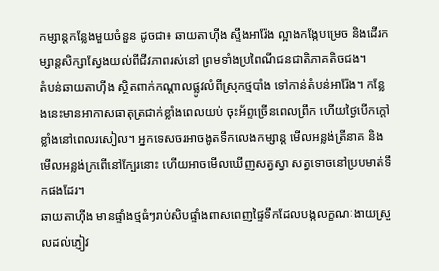កម្សាន្តកន្លែងមួយចំនួន ដូចជា៖ ឆាយតាហ៊ីង ស្ទឹងអារ៉ែង ល្អាងកង្កែបម្រេច និងដើរកម្សាន្តសិក្សាស្វែងយល់ពីជីវភាពរស់នៅ ព្រមទាំងប្រពៃណីជនជាតិភាគតិចជង។
តំបន់ឆាយតាហ៊ីង ស្ថិតពាក់កណ្តាលផ្លូវលំពីស្រុកថ្មបាំង ទៅកាន់តំបន់អារ៉ែង។ កន្លែងនេះមានអាកាសធាតុត្រជាក់ខ្លាំងពេលយប់ ចុះអ័ព្ទច្រើនពេលព្រឹក ហើយថ្ងៃបើកក្តៅខ្លាំងនៅពេលរសៀល។ អ្នកទេសចរអាចងូតទឹកលេងកម្សាន្ត មើលអន្លង់ត្រីនាគ និងមើលអន្លង់ក្រពើនៅក្បែរនោះ ហើយអាចមើលឃើញសត្វស្វា សត្វទោចនៅប្របមាត់ទឹកផងដែរ។
ឆាយតាហ៊ីង មានផ្ទាំងថ្មធំៗរាប់សិបផ្ទាំងពាសពេញផ្ទៃទឹកដែលបង្កលក្ខណៈងាយស្រួលដល់ភ្ញៀវ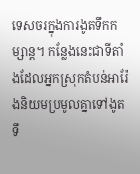ទេសចរក្នុងការងូតទឹកកម្សាន្ត។ កន្លែងនេះជាទីតាំងដែលអ្នកស្រុកតំបន់អារ៉ែងនិយមប្រមូលគ្នាទៅងូតទឹ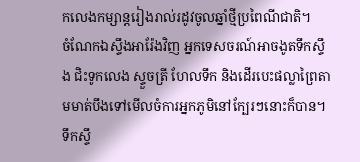កលេងកម្សាន្តរៀងរាល់រដូវចូលឆ្នាំថ្មីប្រពៃណីជាតិ។
ចំណែកឯស្ទឹងអារ៉ែងវិញ អ្នកទេសចរណ៍អាចងូតទឹកស្ទឹង ជិះទូកលេង ស្ទួចត្រី ហែលទឹក និងដើរបេះផល្លាព្រៃតាមមាត់បឹងទៅមើលចំការអ្នកភូមិនៅក្បែរៗនោះក៏បាន។ ទឹកស្ទឹ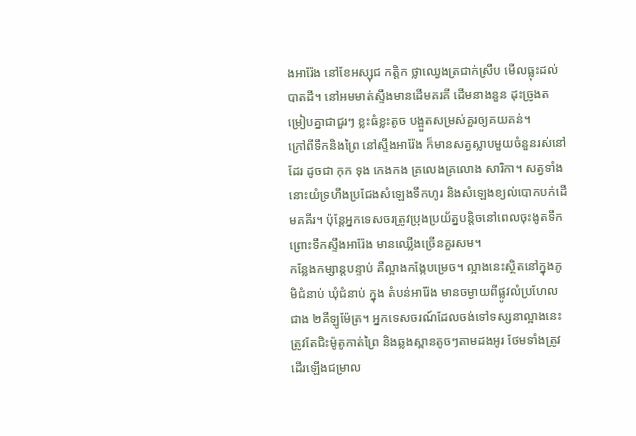ងអារ៉ែង នៅខែអស្សុជ កត្ដិក ថ្លាឈ្វេងត្រជាក់ស្រឹប មើលធ្លុះដល់បាតដី។ នៅអមមាត់ស្ទឹងមានដើមគរគី ដើមនាងនួន ដុះច្រូងតម្រៀបគ្នាជាជួរៗ ខ្លះធំខ្លះតូច បង្អួតសម្រស់គួរឲ្យគយគន់។
ក្រៅពីទឹកនិងព្រៃ នៅស្ទឹងអារ៉ែង ក៏មានសត្វស្លាបមួយចំនួនរស់នៅដែរ ដូចជា កុក ទុង កេងកង គ្រលេងគ្រលោង សារិកា។ សត្វទាំងនោះយំទ្រហឹងប្រជែងសំឡេងទឹកហូរ និងសំឡេងខ្យល់បោកបក់ដើមគគីរ។ ប៉ុន្តែអ្នកទេសចរត្រូវប្រុងប្រយ័ត្នបន្តិចនៅពេលចុះងូតទឹក ព្រោះទឹកស្ទឹងអារ៉ែង មានឈ្លើងច្រើនគួរសម។
កន្លែងកម្សាន្តបន្ទាប់ គឺល្អាងកង្កែបម្រេច។ ល្អាងនេះស្ថិតនៅក្នុងភូមិជំនាប់ ឃុំជំនាប់ ក្នុង តំបន់អារ៉ែង មានចម្ងាយពីផ្លូវលំប្រហែលជាង ២គីឡូម៉ែត្រ។ អ្នកទេសចរណ៍ដែលចង់ទៅទស្សនាល្អាងនេះត្រូវតែជិះម៉ូតូកាត់ព្រៃ និងឆ្លងស្ពានតូចៗតាមដងអូរ ថែមទាំងត្រូវដើរឡើងជម្រាល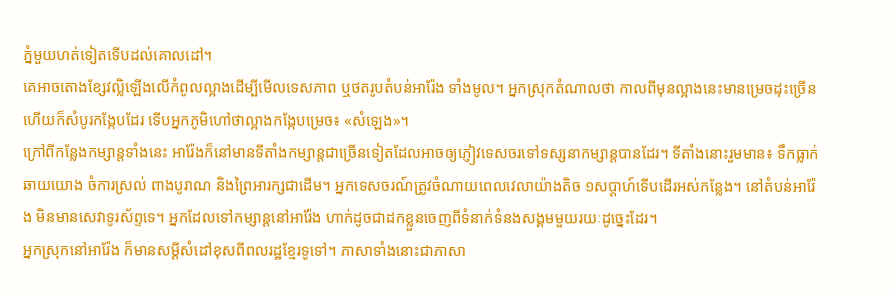ភ្នំមួយហត់ទៀតទើបដល់គោលដៅ។
គេអាចតោងខ្សែវល្លិឡើងលើកំពូលល្អាងដើម្បីមើលទេសភាព ឬថតរូបតំបន់អារ៉ែង ទាំងមូល។ អ្នកស្រុកតំណាលថា កាលពីមុនល្អាងនេះមានម្រេចដុះច្រើន ហើយក៏សំបូរកង្កែបដែរ ទើបអ្នកភូមិហៅថាល្អាងកង្កែបម្រេច៖ «សំឡេង»។
ក្រៅពីកន្លែងកម្សាន្តទាំងនេះ អារ៉ែងក៏នៅមានទីតាំងកម្សាន្តជាច្រើនទៀតដែលអាចឲ្យភ្ញៀវទេសចរទៅទស្សនាកម្សាន្តបានដែរ។ ទីតាំងនោះរួមមាន៖ ទឹកធ្លាក់ឆាយយោង ចំការស្រល់ ពាងបូរាណ និងព្រៃអារក្សជាដើម។ អ្នកទេសចរណ៍ត្រូវចំណាយពេលវេលាយ៉ាងតិច ១សប្តាហ៍ទើបដើរអស់កន្លែង។ នៅតំបន់អារ៉ែង មិនមានសេវាទូរស័ព្ទទេ។ អ្នកដែលទៅកម្សាន្តនៅអារ៉ែង ហាក់ដូចជាដកខ្លួនចេញពីទំនាក់ទំនងសង្គមមួយរយៈដូច្នេះដែរ។
អ្នកស្រុកនៅអារ៉ែង ក៏មានសម្ដីសំដៅខុសពីពលរដ្ឋខ្មែរទូទៅ។ ភាសាទាំងនោះជាភាសា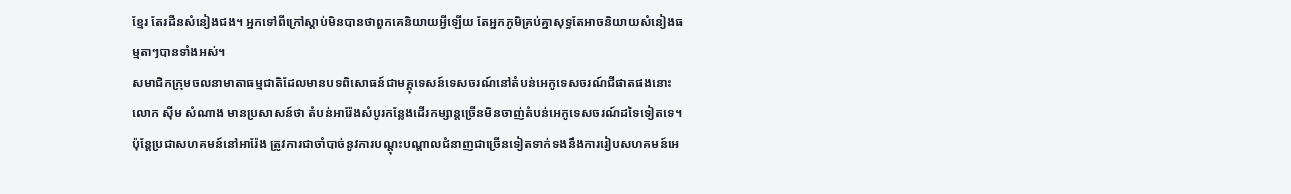ខ្មែរ តែរដឺនសំនៀងជង។ អ្នកទៅពីក្រៅស្តាប់មិនបានថាពួកគេនិយាយអ្វីឡើយ តែអ្នកភូមិគ្រប់គ្នាសុទ្ធតែអាចនិយាយសំនៀងធម្មតាៗបានទាំងអស់។
សមាជិកក្រុមចលនាមាតាធម្មជាតិដែលមានបទពិសោធន៍ជាមគ្គុទេសន៍ទេសចរណ៍នៅតំបន់អេកូទេសចរណ៍ជីផាតផងនោះ លោក ស៊ីម សំណាង មានប្រសាសន៍ថា តំបន់អារ៉ែងសំបូរកន្លែងដើរកម្សាន្តច្រើនមិនចាញ់តំបន់អេកូទេសចរណ៍ដទៃទៀតទេ។ ប៉ុន្តែប្រជាសហគមន៍នៅអារ៉ែង ត្រូវការជាចាំបាច់នូវការបណ្តុះបណ្តាលជំនាញជាច្រើនទៀតទាក់ទងនឹងការរៀបសហគមន៍អេ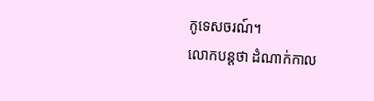កូទេសចរណ៍។
លោកបន្តថា ដំណាក់កាល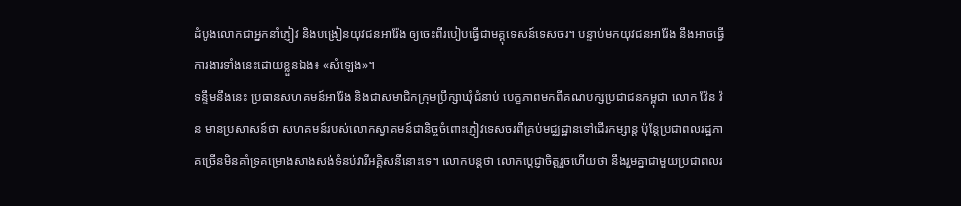ដំបូងលោកជាអ្នកនាំភ្ញៀវ និងបង្រៀនយុវជនអារ៉ែង ឲ្យចេះពីរបៀបធ្វើជាមគ្គុទេសន៍ទេសចរ។ បន្ទាប់មកយុវជនអារ៉ែង នឹងអាចធ្វើការងារទាំងនេះដោយខ្លួនឯង៖ «សំឡេង»។
ទន្ទឹមនឹងនេះ ប្រធានសហគមន៍អារ៉ែង និងជាសមាជិកក្រុមប្រឹក្សាឃុំជំនាប់ បេក្ខភាពមកពីគណបក្សប្រជាជនកម្ពុជា លោក វ៉ែន វ៉ន មានប្រសាសន៍ថា សហគមន៍របស់លោកស្វាគមន៍ជានិច្ចចំពោះភ្ញៀវទេសចរពីគ្រប់មជ្ឈដ្ឋានទៅដើរកម្សាន្ត ប៉ុន្តែប្រជាពលរដ្ឋភាគច្រើនមិនគាំទ្រគម្រោងសាងសង់ទំនប់វារីអគ្គិសនីនោះទេ។ លោកបន្តថា លោកប្តេជ្ញាចិត្តរួចហើយថា នឹងរួមគ្នាជាមួយប្រជាពលរ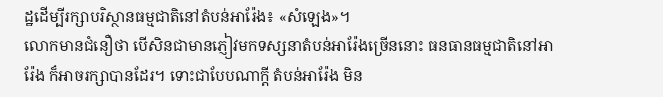ដ្ឋដើម្បីរក្សាបរិស្ថានធម្មជាតិនៅតំបន់អារ៉ែង៖ «សំឡេង»។
លោកមានជំនឿថា បើសិនជាមានភ្ញៀវមកទស្សនាតំបន់អារ៉ែងច្រើននោះ ធនធានធម្មជាតិនៅអារ៉ែង ក៏អាចរក្សាបានដែរ។ ទោះជាបែបណាក្តី តំបន់អារ៉ែង មិន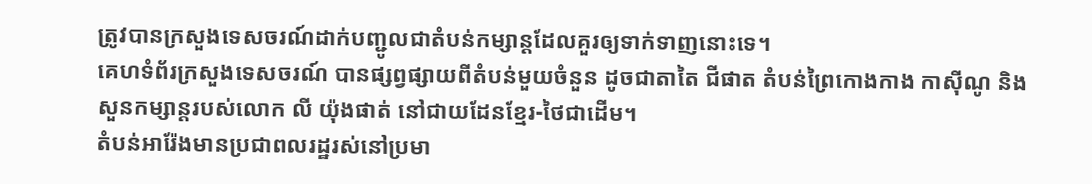ត្រូវបានក្រសួងទេសចរណ៍ដាក់បញ្ជូលជាតំបន់កម្សាន្តដែលគួរឲ្យទាក់ទាញនោះទេ។
គេហទំព័រក្រសួងទេសចរណ៍ បានផ្សព្វផ្សាយពីតំបន់មួយចំនួន ដូចជាតាតៃ ជីផាត តំបន់ព្រៃកោងកាង កាស៊ីណូ និងសួនកម្សាន្តរបស់លោក លី យ៉ុងផាត់ នៅជាយដែនខ្មែរ-ថៃជាដើម។
តំបន់អារ៉ែងមានប្រជាពលរដ្ឋរស់នៅប្រមា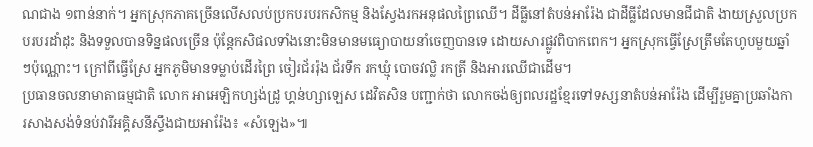ណជាង ១ពាន់នាក់។ អ្នកស្រុកភាគច្រើនលើសលប់ប្រកបរបរកសិកម្ម និងស្វែងរកអនុផលព្រៃឈើ។ ដីធ្លីនៅតំបន់អារ៉ែង ជាដីធ្លីដែលមានជីជាតិ ងាយស្រួលប្រកបរបរដាំដុះ និងទទួលបានទិន្នផលច្រើន ប៉ុន្តែកសិផលទាំងនោះមិនមានមធ្យោបាយនាំចេញបានទេ ដោយសារផ្លូវពិបាកពេក។ អ្នកស្រុកធ្វើស្រែត្រឹមតែហូបមួយឆ្នាំៗប៉ុណ្ណោះ។ ក្រៅពីធ្វើស្រែ អ្នកភូមិមានទម្លាប់ដើរព្រៃ ចៀរជ័ររ៉ុង ជ័រទឹក រកឃ្មុំ បោចវល្លិ រកត្រី និងអារឈើជាដើម។
ប្រធានចលនាមាតាធម្មជាតិ លោក អាអេឡិកហ្សង់ដ្រូ ហ្គន់ហ្សាឡេស ដេវិតសិន បញ្ជាក់ថា លោកចង់ឲ្យពលរដ្ឋខ្មែរទៅទស្សនាតំបន់អារ៉ែង ដើម្បីរួមគ្នាប្រឆាំងការសាងសង់ទំនប់វារីអគ្គិសនីស្ទឹងជាយអារ៉ែង៖ «សំឡេង»៕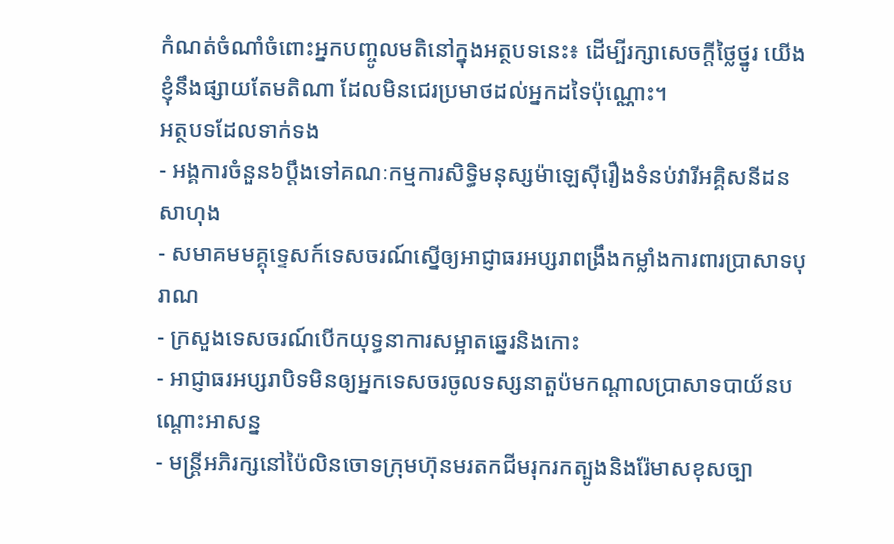កំណត់ចំណាំចំពោះអ្នកបញ្ចូលមតិនៅក្នុងអត្ថបទនេះ៖ ដើម្បីរក្សាសេចក្ដីថ្លៃថ្នូរ យើងខ្ញុំនឹងផ្សាយតែមតិណា ដែលមិនជេរប្រមាថដល់អ្នកដទៃប៉ុណ្ណោះ។
អត្ថបទដែលទាក់ទង
- អង្គការចំនួន៦ប្ដឹងទៅគណៈកម្មការសិទ្ធិមនុស្សម៉ាឡេស៊ីរឿងទំនប់វារីអគ្គិសនីដនសាហុង
- សមាគមមគ្គុទ្ទេសក៍ទេសចរណ៍ស្នើឲ្យអាជ្ញាធរអប្សរាពង្រឹងកម្លាំងការពារប្រាសាទបុរាណ
- ក្រសួងទេសចរណ៍បើកយុទ្ធនាការសម្អាតឆ្នេរនិងកោះ
- អាជ្ញាធរអប្សរាបិទមិនឲ្យអ្នកទេសចរចូលទស្សនាតួប៉មកណ្ដាលប្រាសាទបាយ័នបណ្ដោះអាសន្ន
- មន្ត្រីអភិរក្សនៅប៉ៃលិនចោទក្រុមហ៊ុនមរតកជីមរុករកត្បូងនិងរ៉ែមាសខុសច្បា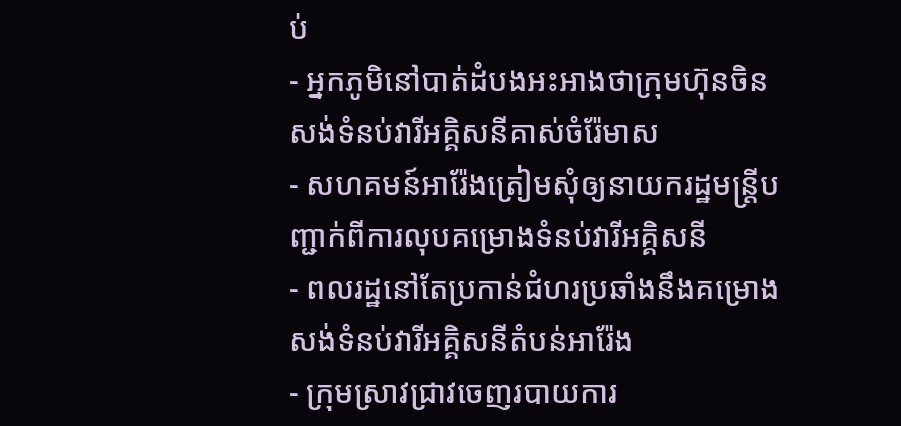ប់
- អ្នកភូមិនៅបាត់ដំបងអះអាងថាក្រុមហ៊ុនចិនសង់ទំនប់វារីអគ្គិសនីគាស់ចំរ៉ែមាស
- សហគមន៍អារ៉ែងត្រៀមសុំឲ្យនាយករដ្ឋមន្ត្រីបញ្ជាក់ពីការលុបគម្រោងទំនប់វារីអគ្គិសនី
- ពលរដ្ឋនៅតែប្រកាន់ជំហរប្រឆាំងនឹងគម្រោងសង់ទំនប់វារីអគ្គិសនីតំបន់អារ៉ែង
- ក្រុមស្រាវជ្រាវចេញរបាយការ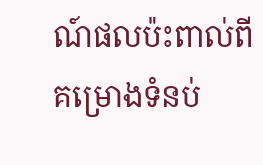ណ៍ផលប៉ះពាល់ពីគម្រោងទំនប់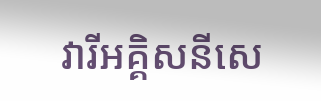វារីអគ្គិសនីសេ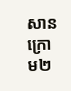សានក្រោម២